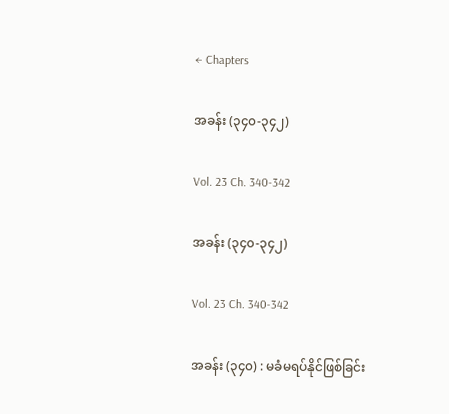← Chapters

အခန်း (၃၄၀-၃၄၂)

Vol. 23 Ch. 340-342

အခန်း (၃၄၀-၃၄၂)

Vol. 23 Ch. 340-342

အခန်း (၃၄၀) : မခံမရပ်နိုင်ဖြစ်ခြင်း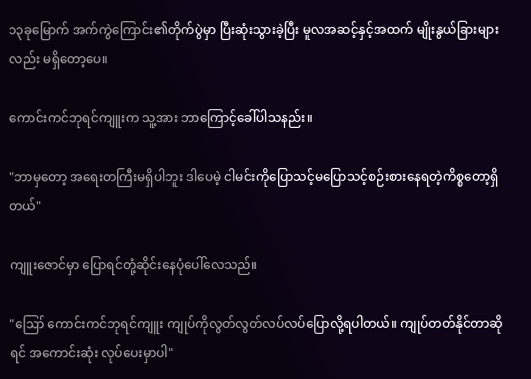၁၃ခုမြောက် အက်ကွဲကြောင်း၏တိုက်ပွဲမှာ ပြီးဆုံးသွားခဲ့ပြီး မူလအဆင့်နှင့်အထက် မျိုးနွယ်ခြားများလည်း မရှိတော့ပေ။

ကောင်းကင်ဘုရင်ကျူးက သူ့အား ဘာကြောင့်ခေါ်ပါသနည်း။

"ဘာမှတော့ အရေးတကြီးမရှိပါဘူး ဒါပေမဲ့ ငါမင်းကိုပြောသင့်မပြောသင့်စဉ်းစားနေရတဲ့ကိစ္စတော့ရှိတယ်"

ကျူးဇောင်မှာ ပြောရင်တုံ့ဆိုင်းနေပုံပေါ်လေသည်။

"ဪ ကောင်းကင်ဘုရင်ကျူး ကျုပ်ကိုလွတ်လွတ်လပ်လပ်ပြောလို့ရပါတယ်။ ကျုပ်တတ်နိုင်တာဆိုရင် အကောင်းဆုံး လုပ်ပေးမှာပါ"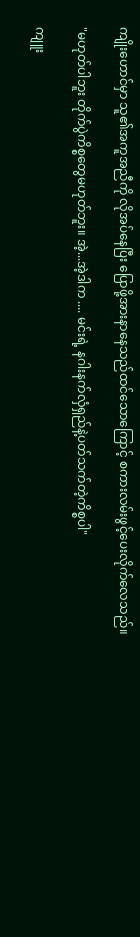ကျိုးဟောင်မှာ သူ၏အကူအညီကို လိုအပ်နေပြီး ပြောဖို့အားနာနေသည်ထင်သောကြောင့် စကားလမ်းဖွင့်ပေးလိုက်လေသည်။

"မဟုတ်ပါဘူး တိုက်ပွဲကိစ္စတွေမဟုတ်ဘူး။ အဲ့...အဲ့ဒါက .... မင်းရဲ့ နဂါးနက်လှံရှည်နဲ့ပတ်သက်တဲ့ကိစ္စပါ"

ကျူး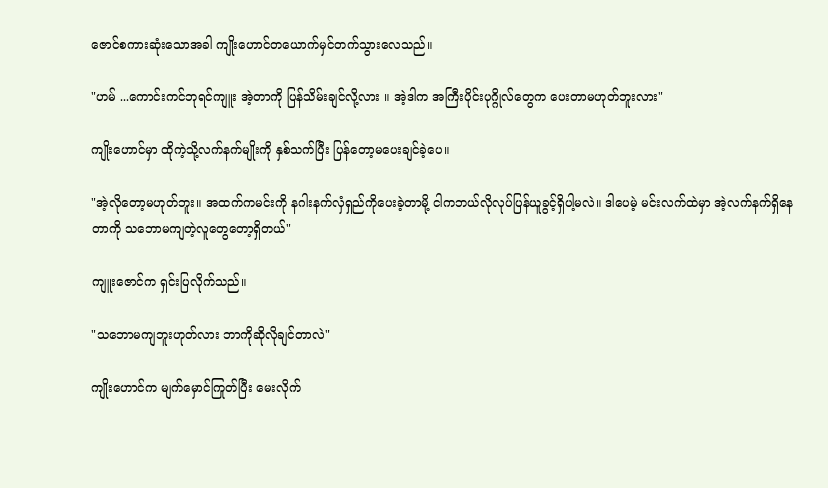ဇောင်စကားဆုံးသောအခါ ကျိုးဟောင်တယောက်မှင်တက်သွားလေသည်။

"ဟမ် ...ကောင်းကင်ဘုရင်ကျူး အဲ့တာကို ပြန်သိမ်းချင်လို့လား ။ အဲ့ဒါက အကြီးပိုင်းပုဂ္ဂိုလ်တွေက ပေးတာမဟုတ်ဘူးလား"

ကျိုးဟောင်မှာ ထိုကဲ့သို့လက်နက်မျိုးကို နှစ်သက်ပြီး ပြန်တော့မပေးချင်ခဲ့ပေ။

"အဲ့လိုတော့မဟုတ်ဘူး။ အထက်ကမင်းကို နဂါးနက်လှံရှည်ကိုပေးခဲ့တာမို့ ငါကဘယ်လိုလုပ်ပြန်ယူခွင့်ရှိပါ့မလဲ။ ဒါပေမဲ့ မင်းလက်ထဲမှာ အဲ့လက်နက်ရှိနေတာကို သဘောမကျတဲ့လူတွေတော့ရှိတယ်"

ကျူးဇောင်က ရှင်းပြလိုက်သည်။

"သဘောမကျဘူးဟုတ်လား ဘာကိုဆိုလိုချင်တာလဲ"

ကျိုးဟောင်က မျက်မှောင်ကြုတ်ပြီး မေးလိုက်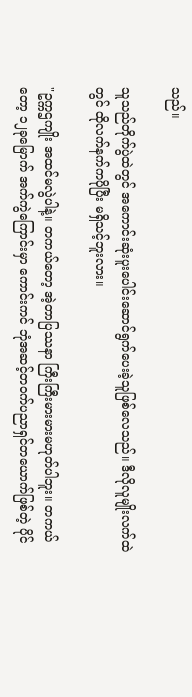သည်။

သူသည်တိုက်ပွဲထဲတွင် အကောင်းဆုံးပူးပေါင်းဆောင်ရွက်ပေးခဲ့သူဖြစ်လေသည်။ ဒီလိုလူမျိုးလက်ထဲတွင် ထိုလက်နက်ကပိုပြီး မရှိသင့်ဘူးလား။

"ဥက္ကဌကျိုး အထင်မလွဲပါနဲ့။ တကယ်တော့ အဲ့တာပြဿနာ ကြီးကြီးမားမားမဟုတ်ပါဘူး။ တကယ်တော့ ၁၂ခုမြောက် အက်ကွဲကြောင်းမှာ ကောင်းကင် ဘုံအဆင့်တ၀က်ပညာရှင်တယောက်ဖြစ်တဲ့ ပိုင်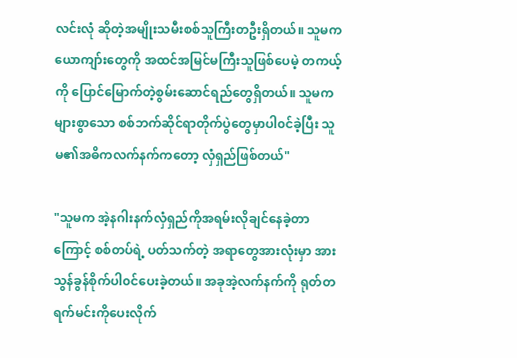လင်းလုံ ဆိုတဲ့အမျိုးသမီးစစ်သူကြီးတဦးရှိတယ်။ သူမက ယောကျာ်းတွေကို အထင်အမြင်မကြီးသူဖြစ်ပေမဲ့ တကယ့်ကို ပြောင်မြောက်တဲ့စွမ်းဆောင်ရည်တွေရှိတယ်။ သူမက များစွာသော စစ်ဘက်ဆိုင်ရာတိုက်ပွဲတွေမှာပါ၀င်ခဲ့ပြီး သူမ၏အဓိကလက်နက်က‌တော့ လှံရှည်ဖြစ်တယ်"

"သူမက အဲ့နဂါးနက်လှံရှည်ကိုအရမ်းလိုချင်နေခဲ့တာကြောင့် စစ်တပ်ရဲ့ ပတ်သက်တဲ့ အရာတွေအားလုံးမှာ အားသွန်ခွန်စိုက်ပါ၀င်ပေးခဲ့တယ်။ အခုအဲ့လက်နက်ကို ရုတ်တရက်မင်းကိုပေးလိုက်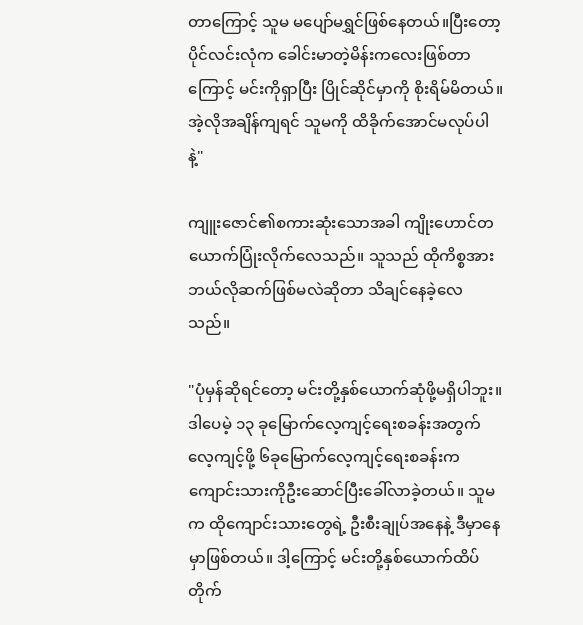တာကြောင့် သူမ မပျော်မရွှင်ဖြစ်နေတယ်။ပြီးတော့ ပိုင်လင်းလုံက ခေါင်းမာတဲ့မိန်းကလေးဖြစ်တာကြောင့် မင်းကိုရှာပြီး ပြိုင်ဆိုင်မှာကို စိုးရိမ်မိတယ်။ အဲ့လိုအချိန်ကျရင် သူမကို ထိခိုက်အောင်မလုပ်ပါနဲ့"

ကျူးဇောင်၏စကားဆုံးသောအခါ ကျိုးဟောင်တယောက်ပြုံးလိုက်လေသည်။ သူသည် ထိုကိစ္စအား ဘယ်လိုဆက်ဖြစ်မလဲဆိုတာ သိချင်နေခဲ့လေသည်။

"ပုံမှန်ဆိုရင်တော့ မင်းတို့နှစ်ယောက်ဆုံဖို့မရှိပါဘူး။ ဒါပေမဲ့ ၁၃ ခုမြောက်လေ့ကျင့်ရေးစခန်းအတွက် လေ့ကျင့်ဖို့ ၆ခုမြောက်လေ့ကျင့်ရေးစခန်းက‌ ကျောင်းသားကိုဦးဆောင်ပြီးခေါ်လာခဲ့တယ်။ သူမက ထိုကျောင်းသားတွေရဲ့ ဦးစီးချုပ်အနေနဲ့ ဒီမှာနေမှာဖြစ်တယ်။ ဒါ့ကြောင့် မင်းတို့နှစ်ယောက်ထိပ်တိုက်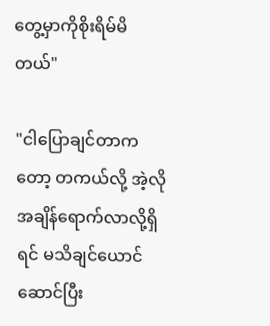တွေ့မှာကိုစိုးရိမ်မိတယ်"

"ငါပြောချင်တာကတော့ တကယ်လို့ အဲ့လိုအချိန်ရောက်လာလို့ရှိရင် မသိချင်ယောင်ဆောင်ပြီး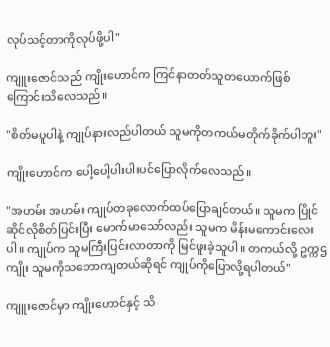လုပ်သင့်တာကိုလုပ်ဖို့ပါ"

ကျူးဇောင်သည် ကျိုးဟောင်က ကြင်နာတတ်သူတယောက်ဖြစ်ကြောင်းသိလေသည်။

"စိတ်မပူပါနဲ့ ကျုပ်နားလည်ပါတယ် သူမကိုတကယ်မတိုက်ခိုက်ပါဘူး"

ကျိုးဟောင်က ပေါ့ပေါ့ပါးပါးပင်ပြောလိုက်လေသည်။

"အဟမ်း အဟမ်း ကျုပ်တခုလောက်ထပ်ပြောချင်တယ်။ သူမက ပြိုင်ဆိုင်လိုစိတ်ပြင်းပြီး မောက်မာသော်လည်း သူမက မိန်းမကောင်းလေးပါ။ ကျုပ်က သူမကြီးပြင်းလာတာကို မြင်ဖူးခဲ့သူပါ။ တကယ်လို့ ဥက္ကဌကျိုး သူမကိုသဘောကျတယ်ဆိုရင် ကျုပ်ကိုပြောလို့ရပါတယ်"

ကျူးဇောင်မှာ ကျိုးဟောင်နှင့် သိ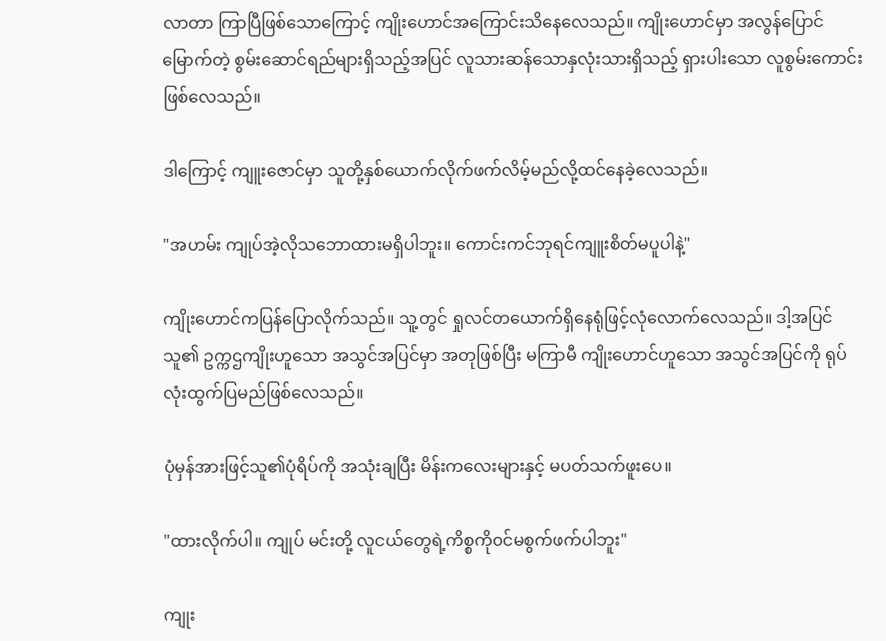လာတာ ကြာပြီဖြစ်သောကြောင့် ကျိုးဟောင်အကြောင်းသိနေလေသည်။ ကျိုးဟောင်မှာ အလွန်ပြောင်မြောက်တဲ့ စွမ်းဆောင်ရည်များရှိသည့်အပြင် လူသားဆန်သောနှလုံးသားရှိသည့် ရှားပါးသော လူစွမ်းကောင်းဖြစ်လေသည်။

ဒါကြောင့် ကျူးဇောင်မှာ သူတို့နှစ်ယောက်လိုက်ဖက်လိမ့်မည်လို့ထင်နေခဲ့လေသည်။

"အဟမ်း ကျုပ်အဲ့လိုသဘောထားမရှိပါဘူး။ ကောင်းကင်ဘုရင်ကျူးစိတ်မပူပါနဲ့"

ကျိုးဟောင်ကပြန်ပြောလိုက်သည်။ သူ့တွင် ရှုလင်တယောက်ရှိနေရုံဖြင့်လုံလောက်လေသည်။ ဒါ့အပြင်သူ၏ ဥက္ကဌကျိုးဟူသော အသွင်အပြင်မှာ အတုဖြစ်ပြီး မကြာမီ ကျိုးဟောင်ဟူသော အသွင်အပြင်ကို ရုပ်လုံးထွက်ပြမည်ဖြစ်လေသည်။

ပုံမှန်အားဖြင့်သူ၏ပုံရိပ်ကို အသုံးချပြီး မိန်းကလေးများနှင့် မပတ်သက်ဖူးပေ။

"ထားလိုက်ပါ။ ကျုပ် မင်းတို့ လူငယ်တွေရဲ့ကိစ္စကို၀င်မစွက်ဖက်ပါဘူး"

ကျုး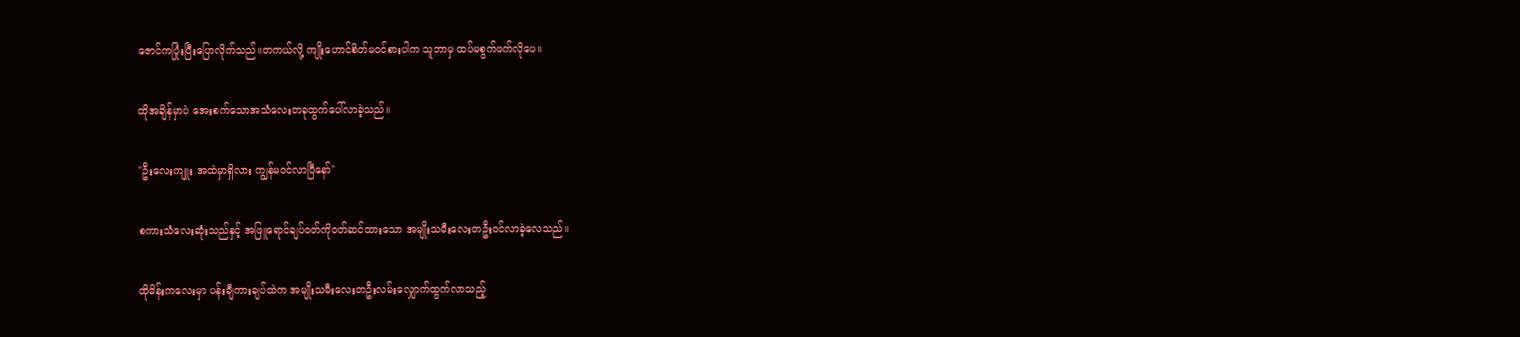ဇောင်ကပြုံးပြီးပြောလိုက်သည်။တကယ်လို့ ကျိုးဟောင်စိတ်မ၀င်စားပါက သူဘာမှ ထပ်မစွက်ဖက်လိုပေ။

ထိုအချိန်မှာပဲ အေးစက်သောအသံလေးတခုထွက်ပေါ်လာခဲ့သည်။

"ဦးလေးကျူး အထဲမှာရှိလား ကျွန်မ၀င်လာပြီနော်"

စကားသံလေးဆုံးသည်နှင့် အဖြူရောင်ချပ်၀တ်ကို၀တ်ဆင်ထားသော အမျိုးသမီးလေးတဦး၀င်လာခဲ့လေသည်။

ထိုမိန်းကလေးမှာ ပန်းချီကားချပ်ထဲက အမျိုးသမီးလေးတဦးလမ်းလျှောက်ထွက်လာသည့်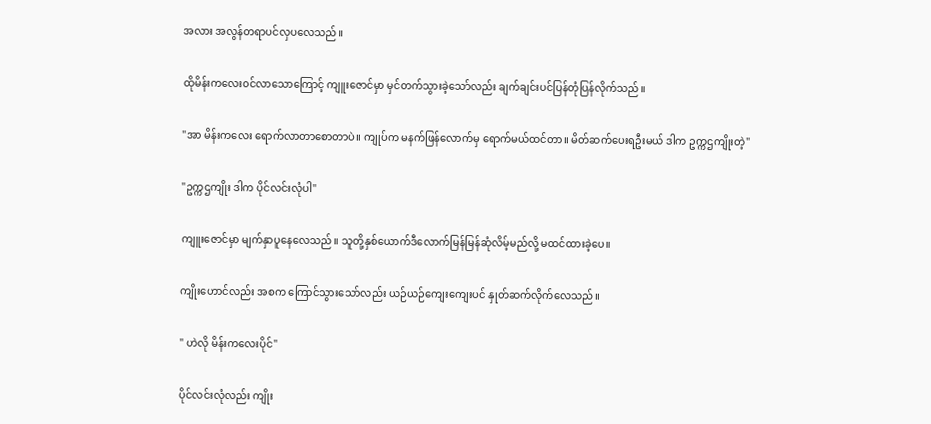အလား အလွန်တရာပင်လှပလေသည်။

ထိုမိန်းကလေး၀င်လာသောကြောင့် ကျူးဇောင်မှာ မှင်တက်သွားခဲ့သော်လည်း ချက်ချင်းပင်ပြန်တုံပြန်လိုက်သည်။

"အာ မိန်းကလေး ရောက်လာတာစောတာပဲ။ ကျုပ်က မနက်ဖြန်လောက်မှ ရောက်မယ်ထင်တာ။ မိတ်ဆက်ပေးရဦးမယ် ဒါက ဥက္ကဌကျိုးတဲ့"

"ဥက္ကဌကျိုး ဒါက ပိုင်လင်းလုံပါ"

ကျူးဇောင်မှာ မျက်နှာပူနေလေသည်။ သူတို့နှစ်ယောက်ဒီလောက်မြန်မြန်ဆုံလိမ့်မည်လို့ မထင်ထားခဲ့ပေ။

ကျိုးဟောင်လည်း အစက ကြောင်သွားသော်လည်း ယဉ်ယဉ်ကျေးကျေးပင် နှုတ်ဆက်လိုက်လေသည်။

" ဟဲလို မိန်းကလေးပိုင်"

ပိုင်လင်းလုံလည်း ကျိုး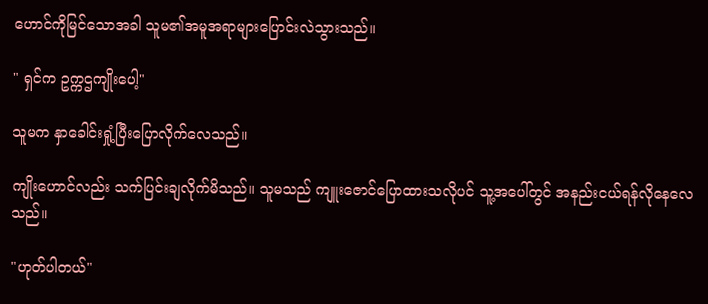ဟောင်ကိုမြင်သောအခါ သူမ၏အမူအရာများပြောင်းလဲသွားသည်။

" ရှင်က ဥက္ကဌကျိုးပေါ့"

သူမက နှာ‌ခေါင်းရှုံ့ပြီးပြောလိုက်လေသည်။

ကျိုးဟောင်လည်း သက်ပြင်းချလိုက်မိသည်။ သူမသည် ကျူးဇောင်ပြောထားသလိုပင် သူ့အပေါ်တွင် အနည်းငယ်ရန်လိုနေလေသည်။

"ဟုတ်ပါတယ်"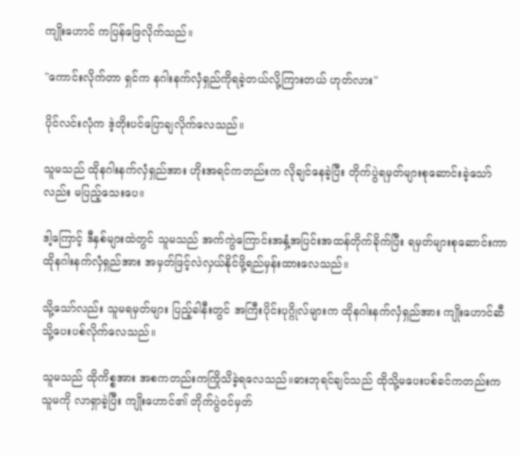ကျိုးဟောင် ကပြန်ဖြေလိုက်သည်။

"ကောင်းလိုက်တာ ရှင်က နဂါးနက်လှံရှည်ကိုရခဲ့တယ်လို့ကြားတယ် ဟုတ်လား"

ပိုင်လင်းလုံက ဒဲ့တိုးပင်ပြောချလိုက်လေသည်။

သူမသည် ထိုနဂါးနက်လှံရှည်အား ဟိုးအရင်ကတည်းက လိုချင်နေခဲ့ပြီး တိုက်ပွဲရမှတ်များစုဆောင်းခဲ့သော်လည်း မပြည့်သေးပေ။

ဒါ့ကြောင့် ဒီနှစ်များထဲတွင် သူမသည် အက်ကွဲကြောင်းအနှံ့အပြင်းအထန်တိုက်ခိုက်ပြီး ရမှတ်များစုဆောင်းကာ ထိုနဂါးနက်လှံရှည်အား အမှတ်ဖြင့်လဲလှယ်နိုင်ဖို့ရည်မှန်းထားလေသည်။

သို့သော်လည်း သူမရမှတ်များ ပြည့်ခါနီးတွင် အကြီးပိုင်းပုဂ္ဂိုလ်များက ထိုနဂါးနက်လှံရှည်အား ကျိုးဟောင်ဆီသို့ပေးပစ်လိုက်လေသည်။

သူမသည် ထိုကိစ္စအား အစကတည်းကကြိုသိခဲ့ရလေသည်။ဓားဘုရင်ချင်သည် ထိုသို့မပေးပစ်ခင်ကတည်းက သူမကို လာရှာခဲ့ပြီး ကျိုးဟောင်၏ တိုက်ပွဲ၀င်မှတ်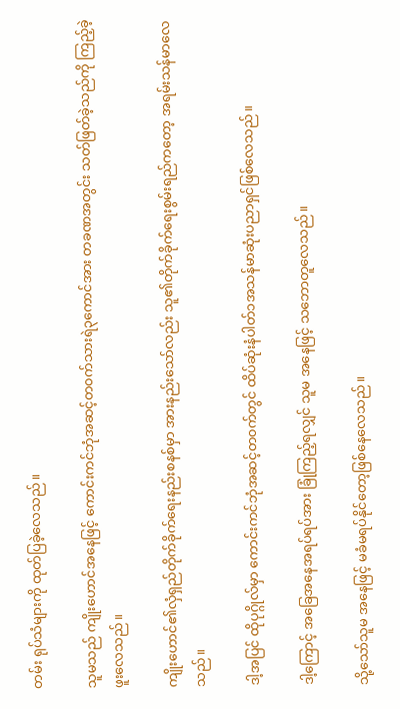တမ်း ရုပ်သံများကို ထုတ်ပြခဲ့လေသည်။

သူမသည် ကျိုးဟောင်အနေဖြင့် ကောင်းကင်ဘုံအဆင့်တ၀က်သားရဲ၃ကောင်အား တခဏအတွင်း သတ်ဖြတ်ခဲ့သည်ကို ကြည့်ခဲ့ဖူးလေသည်။

ကျိုးဟောင်၏လှံရှည်တိုက်ခိုက်ရေးနည်းစနစ်မှာ အားနည်းသော်လည်း သူ၏တိုက်ခိုက်ရေးစွမ်းရည်ကတော့ အရမ်းသန်မာလေသည်။

ဒါ့အပြင် ထိုပုဂ္ဂိုလ်မှာ ကောင်းကင်ဘုံအဆင့်တ၀က်တွင် ထိပ်ဆုံးနံပါတ်၁အသန်မာဆုံးပညာရှင်ဖြစ်လေသည်။

ဒါ့ကြောင့် အခြေအနေအရပ်ရပ်အား ခြုံကြည့်ရလျှင် သူမ အနေဖြင့် သဘောတူလေသည်။

သို့သော်သူမ အနေဖြင့် မခံမရပ်နိုင်တော့ဖြစ်နေလေသည်။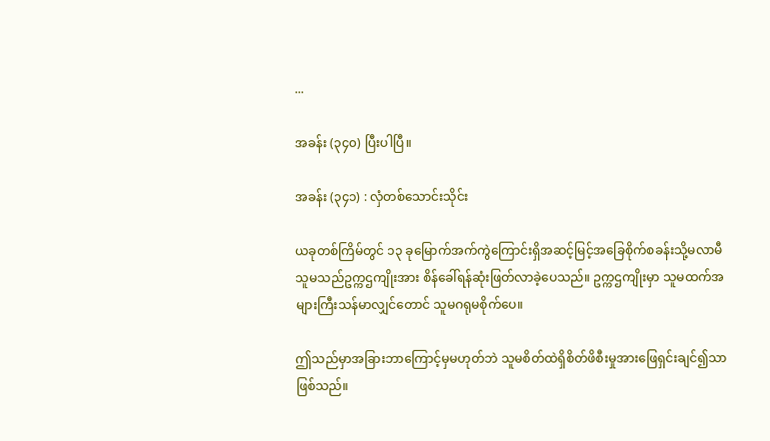...

အခန်း (၃၄၀) ပြီးပါပြီ။

အခန်း (၃၄၁) : လှံတစ်သောင်းသိုင်း

ယခုတစ်ကြိမ်တွင် ၁၃ ခုမြောက်အက်ကွဲကြောင်းရှိအဆင့်မြင့်အခြေစိုက်စခန်းသို့မလာမီ သူမသည်ဥက္ကဌကျိုးအား စိန်ခေါ်ရန်ဆုံးဖြတ်လာခဲ့ပေသည်။ ဥက္ကဌကျိုးမှာ သူမထက်အများကြီးသန်မာလျှင်တောင် သူမဂရုမစိုက်ပေ။

ဤသည်မှာအခြားဘာကြောင့်မှမဟုတ်ဘဲ သူမစိတ်ထဲရှိစိတ်ဖိစီးမှုအားဖြေရှင်းချင်၍သာဖြစ်သည်။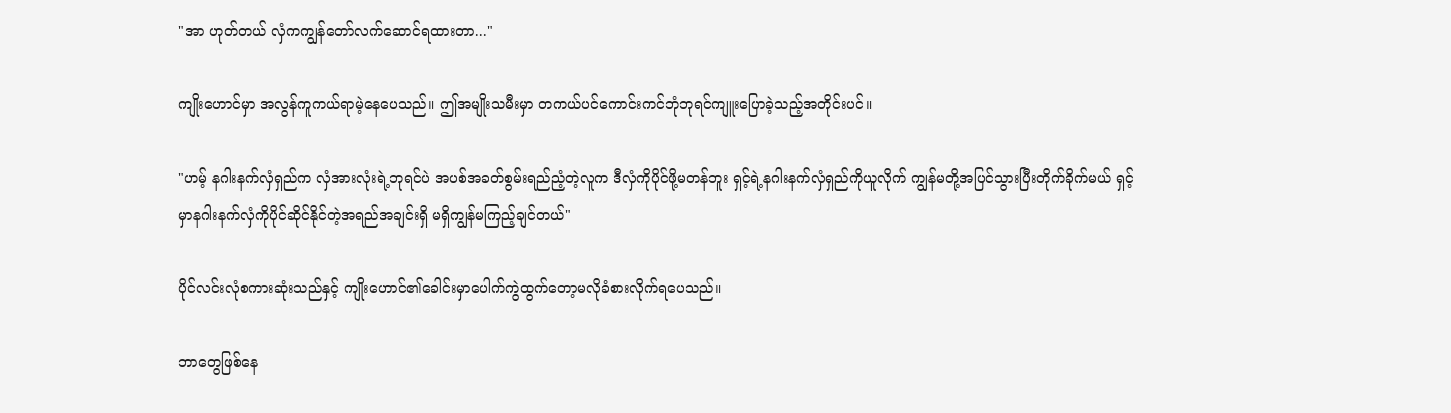"အာ ဟုတ်တယ် လှံကကျွန်တော်လက်ဆောင်ရထားတာ..."

ကျိုးဟောင်မှာ အလွန်ကူကယ်ရာမဲ့နေပေသည်။ ဤအမျိုးသမီးမှာ တကယ်ပင်ကောင်းကင်ဘုံဘုရင်ကျူးပြောခဲ့သည့်အတိုင်းပင်။

"ဟမ့် နဂါးနက်လှံရှည်က လှံအားလုံးရဲ့ဘုရင်ပဲ အပစ်အခတ်စွမ်းရည်ညံ့တဲ့လူက ဒီလှံကိုပိုင်ဖို့မတန်ဘူး ရှင့်ရဲ့နဂါးနက်လှံရှည်ကိုယူလိုက် ကျွန်မတို့အပြင်သွားပြီးတိုက်ခိုက်မယ် ရှင့်မှာနဂါးနက်လှံကိုပိုင်ဆိုင်နိုင်တဲ့အရည်အချင်းရှိ မရှိကျွန်မကြည့်ချင်တယ်"

ပိုင်လင်းလုံစကား‌ဆုံးသည်နှင့် ကျိုးဟောင်၏ခေါင်းမှာပေါက်ကွဲထွက်တော့မလိုခံစားလိုက်ရပေသည်။

ဘာတွေဖြစ်နေ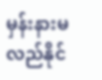မှန်းနားမလည်နိုင်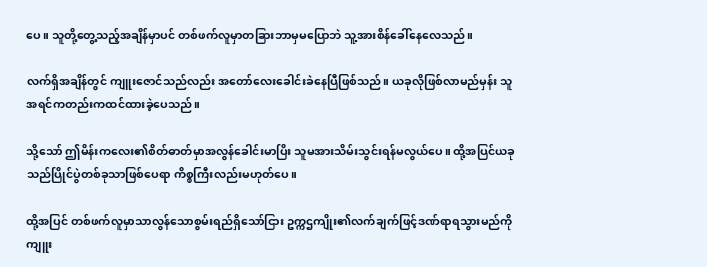ပေ။ သူတို့တွေ့သည့်အချိန်မှာပင် တစ်ဖက်လူမှာတခြားဘာမှမပြောဘဲ သူ့အားစိန်ခေါ်နေလေသည်။

လက်ရှိအချိန်တွင် ကျူးဇောင်သည်လည်း အတော်လေးခေါင်းခဲနေပြီဖြစ်သည်။ ယခုလိုဖြစ်လာမည်မှန်း သူအရင်ကတည်းကထင်ထားခဲ့ပေသည်။

သို့သော် ဤမိန်းကလေး၏စိတ်ဓာတ်မှာအလွန်ခေါင်းမာပြိး သူမအားသိမ်းသွင်းရန်မလွယ်ပေ။ ထို့အပြင်ယခုသည်ပြိုင်ပွဲတစ်ခုသာဖြစ်ပေရာ ကိစ္စကြီးလည်းမဟုတ်ပေ။

ထို့အပြင် တစ်ဖက်လူမှာသာလွန်သောစွမ်းရည်ရှိသော်ငြား ဥက္ကဌကျိုး၏လက်ချက်ဖြင့်ဒဏ်ရာရသွားမည်ကို ကျူး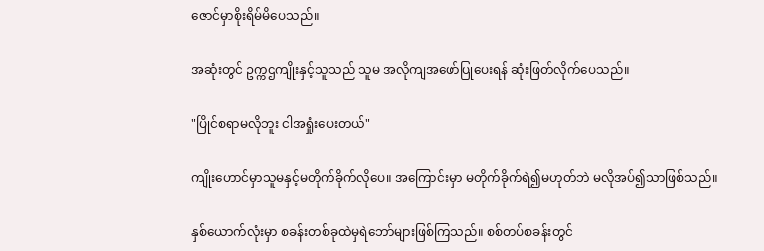ဇောင်မှာစိုးရိမ်မိပေသည်။

အဆုံးတွင် ဥက္ကဌကျိုးနှင့်သူသည် သူမ အလိုကျအဖော်ပြုပေးရန် ဆုံးဖြတ်လိုက်ပေသည်။

"ပြိုင်စရာမလိုဘူး ငါအရှုံးပေးတယ်"

ကျိုးဟောင်မှာသူမနှင့်မတိုက်ခိုက်လိုပေ။ အကြောင်းမှာ မတိုက်ခိုက်ရဲ၍မဟုတ်ဘဲ မလိုအပ်၍သာဖြစ်သည်။

နှစ်ယောက်လုံးမှာ စခန်းတစ်ခုထဲမှရဲဘော်များဖြစ်ကြသည်။ စစ်တပ်စခန်းတွင်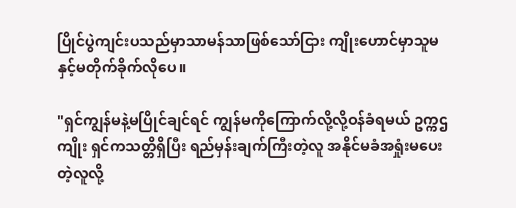ပြိုင်ပွဲကျင်းပသည်မှာသာမန်သာဖြစ်သော်ငြား ကျိုးဟောင်မှာသူမနှင့်မတိုက်ခိုက်လိုပေ။

"ရှင်ကျွန်မနဲ့မပြိုင်ချင်ရင် ကျွန်မကိုကြောက်လို့လို့ဝန်ခံရမယ် ဥက္ကဌကျိုး ရှင်ကသတ္တိရှိပြီး ရည်မှန်းချက်ကြီးတဲ့လူ အနိုင်မခံအရှုံးမပေးတဲ့လူလို့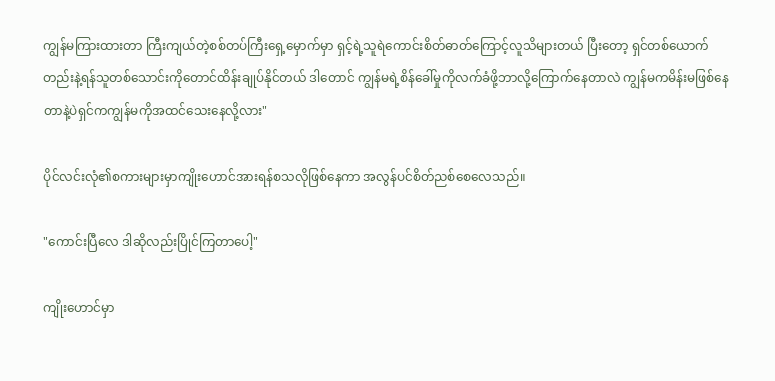ကျွန်မကြားထားတာ ကြီးကျယ်တဲ့စစ်တပ်ကြီးရှေ့မှောက်မှာ ရှင့်ရဲ့သူရဲကောင်းစိတ်ဓာတ်ကြောင့်လူသိများတယ် ပြီးတော့ ရှင်တစ်ယောက်တည်းနဲ့ရန်သူတစ်သောင်းကိုတောင်ထိန်းချုပ်နိုင်တယ် ဒါတောင် ကျွန်မရဲ့စိန်ခေါ်မှုကိုလက်ခံဖို့ဘာလို့ကြောက်နေတာလဲ ကျွန်မကမိန်းမဖြစ်နေတာနဲ့ပဲရှင်ကကျွန်မကိုအထင်သေးနေလို့လား"

ပိုင်လင်းလုံ၏စကားများမှာကျိုးဟောင်အားရန်စသလိုဖြစ်နေကာ အလွန်ပင်စိတ်ညစ်စေလေသည်။

"ကောင်းပြီလေ ဒါဆိုလည်းပြိုင်ကြတာပေါ့"

ကျိုးဟောင်မှာ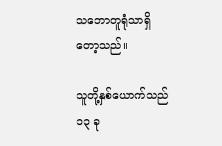သဘောတူရုံသာရှိတော့သည်။

သူတို့နှစ်ယောက်သည် ၁၃ ခု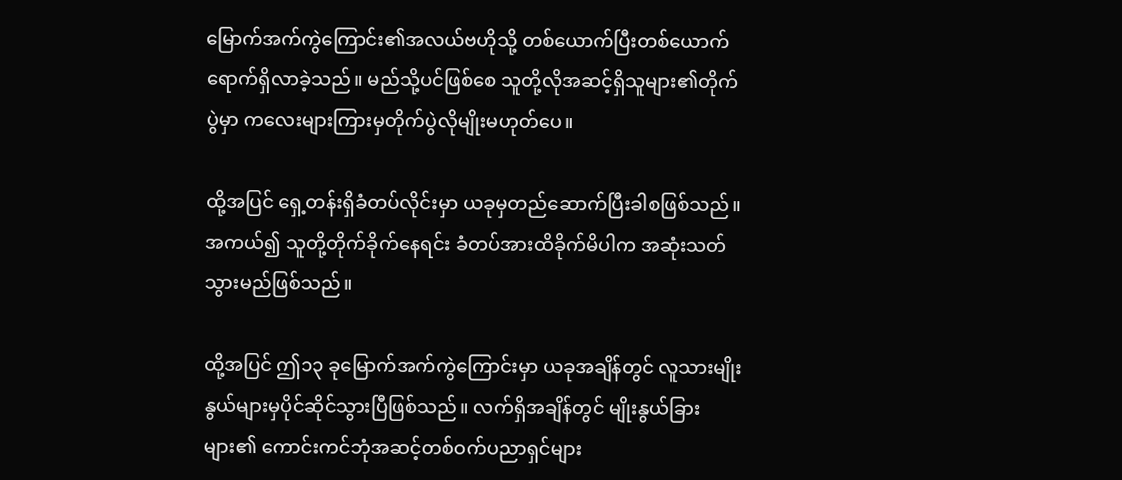မြောက်အက်ကွဲကြောင်း၏အလယ်ဗဟိုသို့ တစ်ယောက်ပြီးတစ်ယောက်ရောက်ရှိလာခဲ့သည်။ မည်သို့ပင်ဖြစ်စေ သူတို့လိုအဆင့်ရှိသူများ၏တိုက်ပွဲမှာ ကလေးများကြားမှတိုက်ပွဲလိုမျိုးမဟုတ်ပေ။

ထို့အပြင် ရှေ့တန်းရှိခံတပ်လိုင်းမှာ ယခုမှတည်ဆောက်ပြီးခါစဖြစ်သည်။ အကယ်၍ သူတို့တိုက်ခိုက်နေရင်း ခံတပ်အားထိခိုက်မိပါက အဆုံးသတ်သွားမည်ဖြစ်သည်။

ထို့အပြင် ဤ၁၃ ခုမြောက်အက်ကွဲကြောင်းမှာ ယခုအချိန်တွင် လူသားမျိုးနွယ်များမှပိုင်ဆိုင်သွားပြီဖြစ်သည်။ လက်ရှိအချိန်တွင် မျိုးနွယ်ခြားများ၏ ကောင်းကင်ဘုံအဆင့်တစ်ဝက်ပညာရှင်များ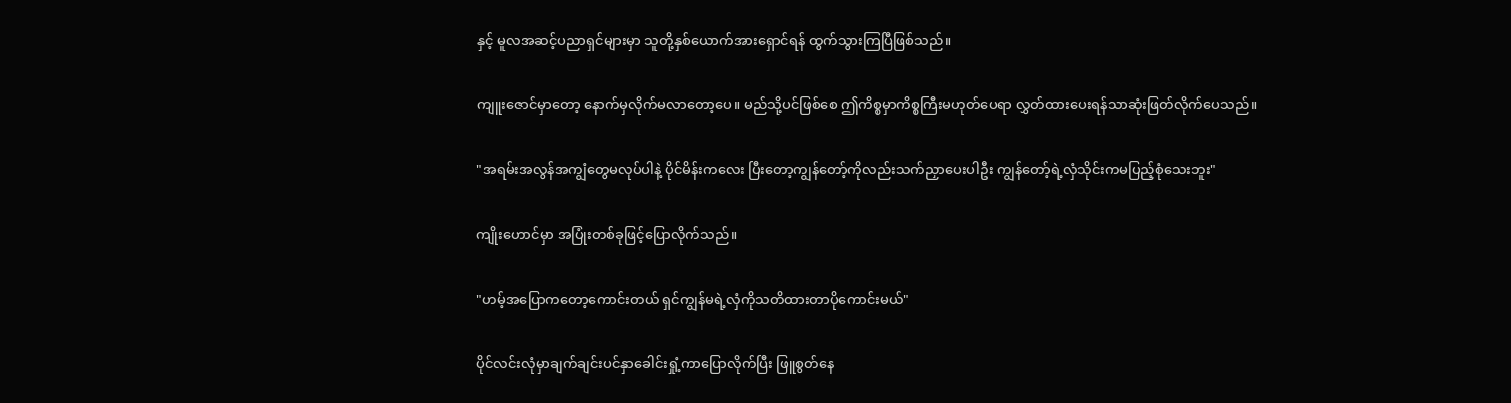နှင့် မူလအဆင့်ပညာရှင်များမှာ သူတို့နှစ်ယောက်အားရှောင်ရန် ထွက်သွားကြပြီဖြစ်သည်။

ကျူးဇောင်မှာတော့ နောက်မှလိုက်မလာတော့ပေ။ မည်သို့ပင်ဖြစ်စေ ဤကိစ္စမှာကိစ္စကြီးမဟုတ်ပေရာ လွှတ်ထားပေးရန်သာဆုံးဖြတ်လိုက်ပေသည်။

"အရမ်းအလွန်အကျွံတွေမလုပ်ပါနဲ့ ပိုင်မိန်းကလေး ပြီးတော့ကျွန်တော့်ကိုလည်းသက်ညှာပေးပါဦး ကျွန်တော့်ရဲ့လှံသိုင်းကမပြည့်စုံသေးဘူး"

ကျိုးဟောင်မှာ အပြုံးတစ်ခုဖြင့်ပြောလိုက်သည်။

"ဟမ့်အပြောကတော့ကောင်းတယ် ရှင်ကျွန်မရဲ့လှံကိုသတိထားတာပိုကောင်းမယ်"

ပိုင်လင်းလုံမှာချက်ချင်းပင်နှာခေါင်းရှုံ့ကာပြောလိုက်ပြီး ဖြူစွတ်နေ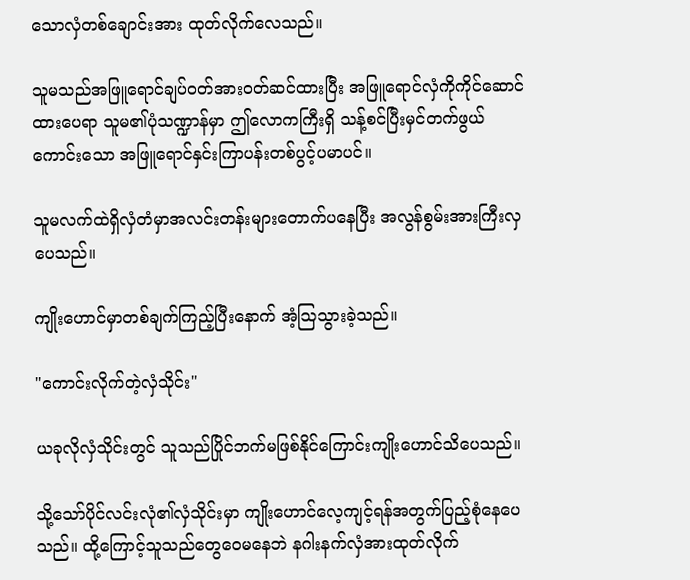သောလှံတစ်ချောင်းအား ထုတ်လိုက်လေသည်။

သူမသည်အဖြူရောင်ချပ်ဝတ်အားဝတ်ဆင်ထားပြီး အဖြူရောင်လှံကိုကိုင်ဆောင်ထားပေရာ သူမ၏ပုံသဏ္ဍာန်မှာ ဤလောကကြီး‌ရှိ သန့်စင်ပြီးမှင်တက်ဖွယ်ကောင်းသော အဖြူရောင်နှင်းကြာပန်းတစ်ပွင့်ပမာပင်။

သူမလက်ထဲရှိလှံတံမှာအလင်းတန်းများတောက်ပနေပြီး အလွန်စွမ်းအားကြီးလှပေသည်။

ကျိုးဟောင်မှာတစ်ချက်ကြည့်ပြီးနောက် အံ့ဩသွားခဲ့သည်။

"ကောင်းလိုက်တဲ့လှံသိုင်း"

ယခုလိုလှံသိုင်းတွင် သူသည်ပြိုင်ဘက်မဖြစ်နိုင်ကြောင်းကျိုးဟောင်သိပေသည်။

သို့သော်ပိုင်လင်းလုံ၏လှံသိုင်းမှာ ကျိုးဟောင်လေ့ကျင့်ရန်အတွက်ပြည့်စုံနေပေသည်။ ထို့ကြောင့်သူသည်တွေဝေမနေဘဲ နဂါးနက်လှံအားထုတ်လိုက်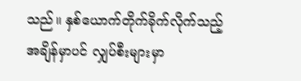သည်။ နှစ်ယောက်တိုက်ခိုက်လိုက်သည့်အချိန်မှာပင် လျှပ်စီးများမှာ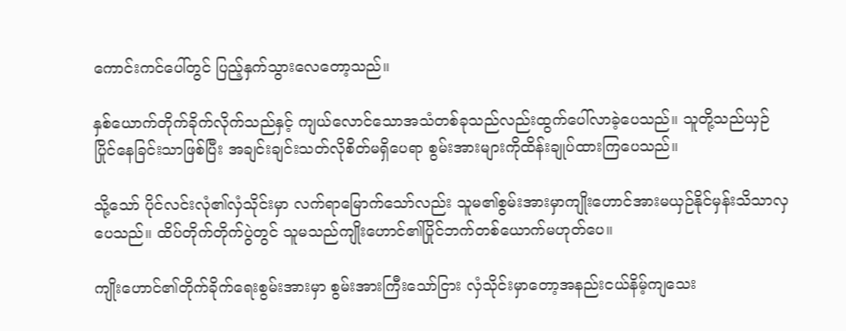ကောင်းကင်ပေါ်တွင် ပြည့်နှက်သွားလေတော့သည်။

နှစ်ယောက်တိုက်ခိုက်လိုက်သည်နှင့် ကျယ်လောင်သောအသံတစ်ခုသည်လည်းထွက်ပေါ်လာခဲ့ပေသည်။ သူတို့သည်ယှဉ်ပြိုင်နေခြင်းသာဖြစ်ပြီး အချင်းချင်းသတ်လိုစိတ်မရှိပေရာ စွမ်းအားများကိုထိန်းချုပ်ထားကြပေသည်။

သို့သော် ပိုင်လင်းလုံ၏လှံသိုင်းမှာ လက်ရာမြောက်သော်လည်း သူမ၏စွမ်းအားမှာကျိုးဟောင်အားမယှဉ်နိုင်မှန်းသိသာလှပေသည်။ ထိပ်တိုက်တိုက်ပွဲတွင် သူမသည်ကျိုးဟောင်၏ပြိုင်ဘက်တစ်ယောက်မဟုတ်ပေ။

ကျိုးဟောင်၏တိုက်ခိုက်ရေးစွမ်းအားမှာ စွမ်းအားကြီးသော်ငြား လှံသိုင်းမှာတော့အနည်းငယ်နိမ့်ကျသေး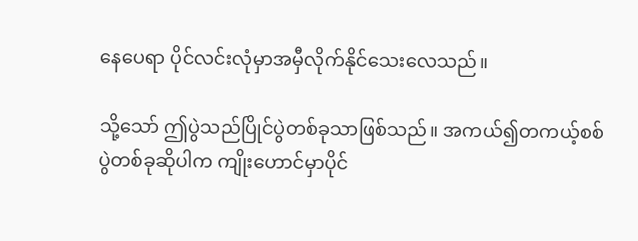နေပေရာ ပိုင်လင်းလုံမှာအမှီ‌လိုက်နိုင်သေးလေသည်။

သို့သော် ဤပွဲသည်ပြိုင်ပွဲတစ်ခုသာဖြစ်သည်။ အကယ်၍တကယ့်စစ်ပွဲတစ်ခုဆိုပါက ကျိုးဟောင်မှာပိုင်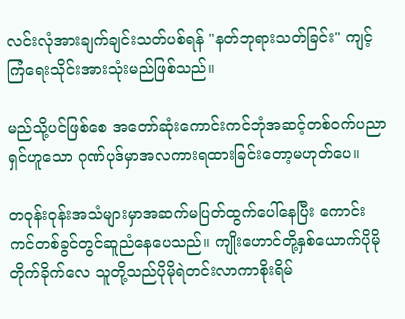လင်းလုံအားချက်ချင်းသတ်ပစ်ရန် "နတ်ဘုရားသတ်ခြင်း" ကျင့်ကြံရေးသိုင်းအားသုံးမည်ဖြစ်သည်။

မည်သို့ပင်ဖြစ်စေ အတော်ဆုံးကောင်းကင်ဘုံအဆင့်တစ်ဝက်ပညာရှင်ဟူသော ဂုဏ်ပုဒ်မှာအလကားရထားခြင်းတော့မဟုတ်ပေ။

တဝုန်းဝုန်းအသံများမှာအဆက်မပြတ်ထွက်ပေါ်နေပြီး ကောင်းကင်တစ်ခွင်တွင်ဆူညံနေပေသည်။ ကျိုးဟောင်တို့နှစ်ယောက်ပိုမိုတိုက်ခိုက်လေ သူတို့သည်ပိုမိုရဲတင်းလာကာစိုးရိမ်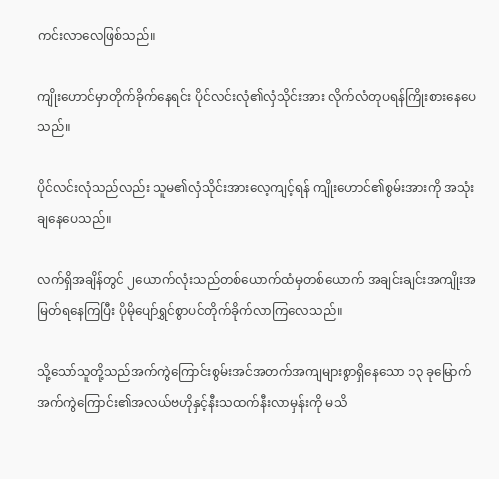ကင်းလာလေဖြစ်သည်။

ကျိုးဟောင်မှာတိုက်ခိုက်နေရင်း ပိုင်လင်းလုံ၏လှံသိုင်းအား လိုက်လံတုပရန်ကြိုးစားနေပေသည်။

ပိုင်လင်းလုံသည်လည်း သူမ၏လှံသိုင်းအားလေ့ကျင့်ရန် ကျိုးဟောင်၏စွမ်းအားကို အသုံးချနေပေသည်။

လက်ရှိအချိန်တွင် ၂ယောက်လုံးသည်တစ်ယောက်ထံမှတစ်ယောက် အချင်းချင်းအကျိုးအမြတ်ရနေကြပြီး ပိုမိုပျော်ရွှင်စွာပင်တိုက်ခိုက်လာကြလေသည်။

သို့သော်သူတို့သည်အက်ကွဲကြောင်းစွမ်းအင်အတက်အကျများစွာရှိနေသော ၁၃ ခုမြောက်အက်ကွဲကြောင်း၏အလယ်ဗဟိုနှင့်နီးသထက်နီးလာမှန်းကို မသိ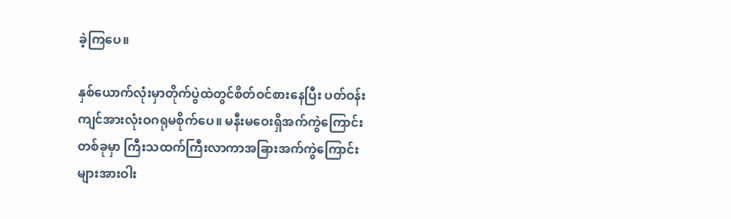ခဲ့ကြပေ။

နှစ်ယောက်လုံးမှာတိုက်ပွဲထဲတွင်စိတ်ဝင်စားနေပြီး ပတ်ဝန်းကျင်အားလုံးဝဂရုမစိုက်ပေ။ မနီးမဝေးရှိအက်ကွဲကြောင်းတစ်ခုမှာ ကြီးသထက်ကြီးလာကာအခြားအက်ကွဲကြောင်းများအားဝါး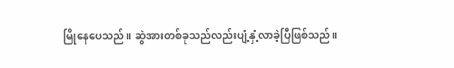မြိုနေပေသည်။ ဆွဲအားတစ်ခုသည်လည်းပျံ့နှံ့လာခဲ့ပြီဖြစ်သည်။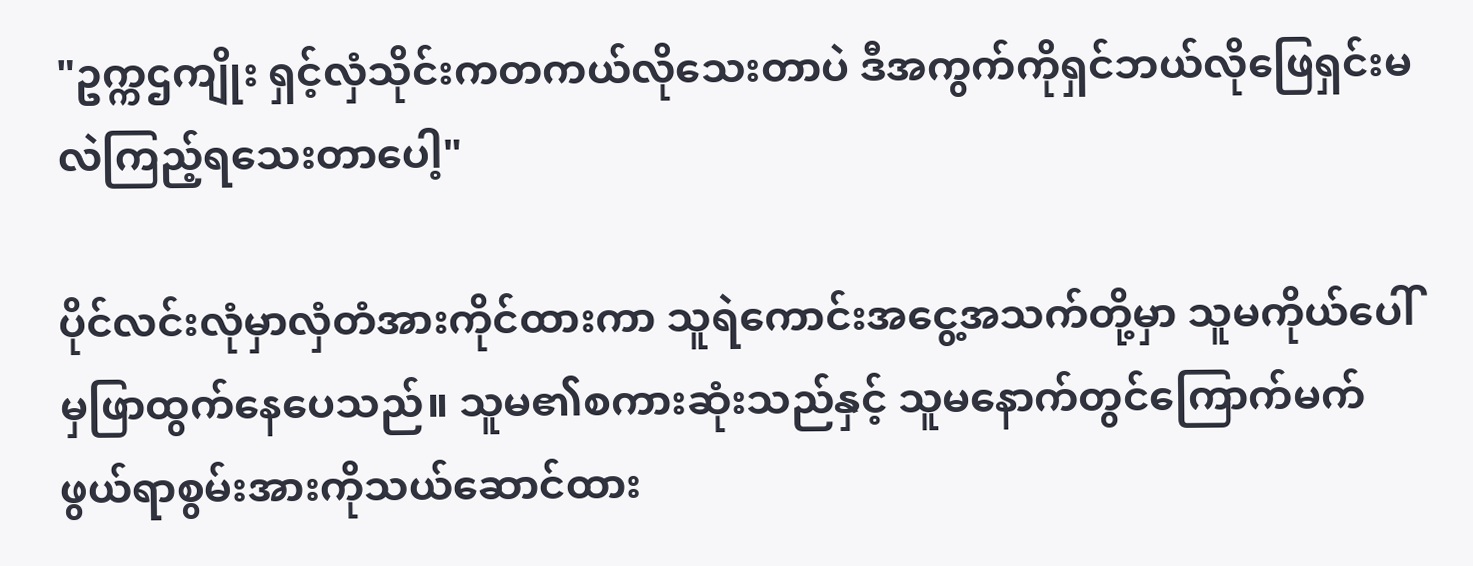"ဥက္ကဌကျိုး ရှင့်လှံသိုင်းကတကယ်လိုသေးတာပဲ ဒီအကွက်ကိုရှင်ဘယ်လိုဖြေရှင်းမလဲကြည့်ရသေးတာပေါ့"

ပိုင်လင်းလုံမှာလှံတံအားကိုင်ထားကာ သူရဲကောင်းအငွေ့အသက်တို့မှာ သူမကိုယ်ပေါ်မှဖြာထွက်နေပေသည်။ သူမ၏စကားဆုံးသည်နှင့် သူမနောက်တွင်ကြောက်မက်ဖွယ်ရာစွမ်းအားကိုသယ်ဆောင်ထား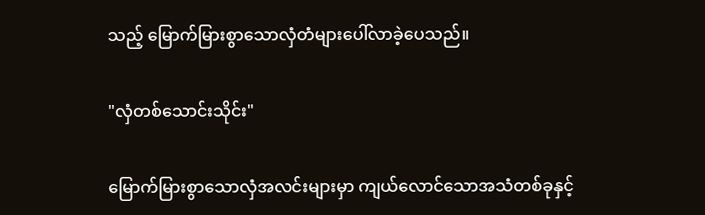သည့် မြောက်မြားစွာသောလှံတံများပေါ်လာခဲ့ပေသည်။

"လှံတစ်သောင်းသိုင်း"

မြောက်မြားစွာသောလှံအလင်းများမှာ ကျယ်လောင်သောအသံတစ်ခုနှင့်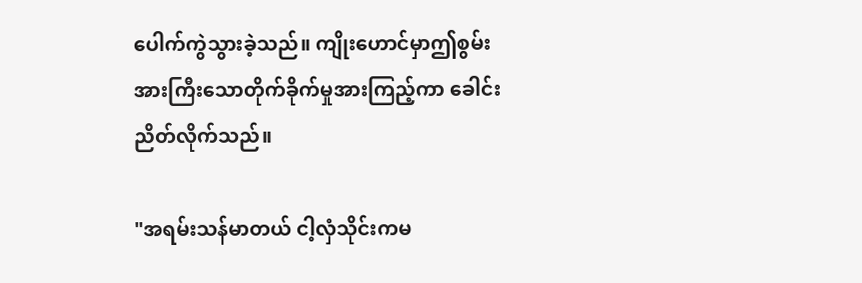ပေါက်ကွဲသွားခဲ့သည်။ ကျိုးဟောင်မှာဤစွမ်းအားကြီးသောတိုက်ခိုက်မှုအားကြည့်ကာ ခေါင်းညိတ်လိုက်သည်။

"အရမ်းသန်မာတယ် ငါ့လှံသိုင်းကမ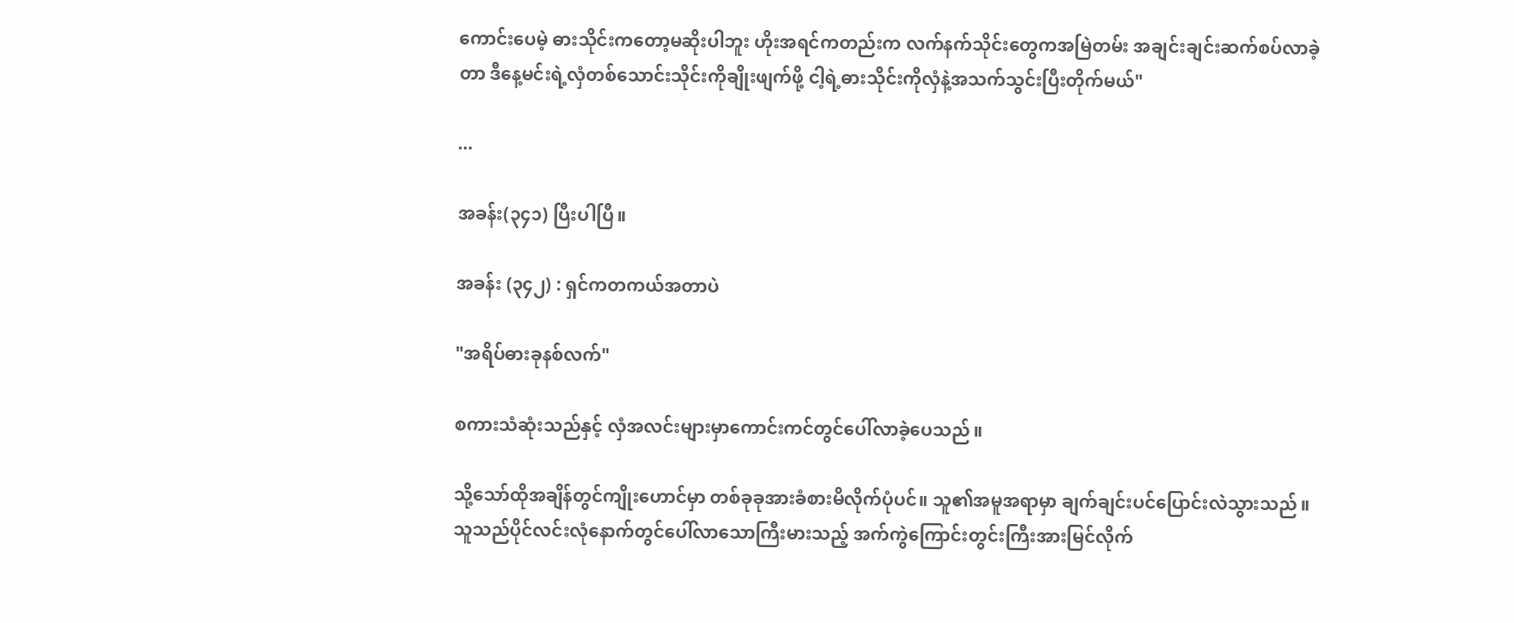ကောင်းပေမဲ့ ဓားသိုင်းကတော့မဆိုးပါဘူး ဟိုးအရင်ကတည်းက လက်နက်သိုင်းတွေကအမြဲတမ်း အချင်းချင်းဆက်စပ်လာခဲ့တာ ဒီနေ့မင်းရဲ့လှံတစ်သောင်းသိုင်းကိုချိုးဖျက်ဖို့ ငါ့ရဲ့ဓားသိုင်းကိုလှံနဲ့အသက်သွင်းပြီးတိုက်မယ်"

...

အခန်း(၃၄၁) ပြီးပါပြီ။

အခန်း (၃၄၂) : ရှင်ကတကယ်အတာပဲ

"အရိပ်ဓားခုနစ်လက်"

စကားသံဆုံးသည်နှင့် လှံအလင်းများမှာကောင်းကင်တွင်ပေါ်လာခဲ့ပေသည်။

သို့သော်ထိုအချိန်တွင်ကျိုးဟောင်မှာ တစ်ခုခုအားခံစားမိလိုက်ပုံပင်။ သူ၏အမူအရာမှာ ချက်ချင်းပင်ပြောင်းလဲသွားသည်။ သူသည်ပိုင်လင်းလုံနောက်တွင်ပေါ်လာသောကြီးမားသည့် အက်ကွဲကြောင်းတွင်းကြီးအားမြင်လိုက်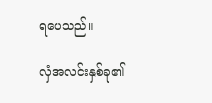ရပေသည်။

လှံအလင်းနှစ်ခု၏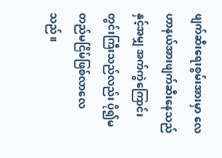ဖျက်ဆီးရေးစွမ်းအားမှာ လေဟာနယ်အားဖျက်ဆီးနေသည်နှင့်အမျှ အက်ကွဲကြောင်းတွင်းကြီးသည်လည်း ပို၍မတည်မငြိမ်ဖြစ်လာလေသည်။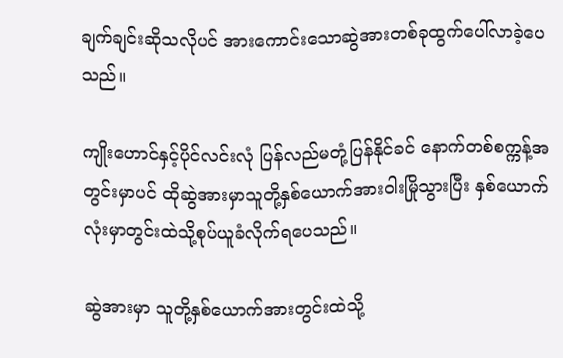ချက်ချင်းဆိုသလိုပင် အားကောင်းသောဆွဲအားတစ်ခုထွက်ပေါ်လာခဲ့ပေသည်။

ကျိုးဟောင်နှင့်ပိုင်လင်းလုံ ပြန်လည်မတုံ့ပြန်နိုင်ခင် နောက်တစ်စက္ကန့်အတွင်းမှာပင် ထိုဆွဲအားမှာသူတို့နှစ်ယောက်အားဝါးမြိုသွားပြီး နှစ်ယောက်လုံးမှာတွင်းထဲသို့စုပ်ယူခံလိုက်ရပေသည်။

ဆွဲအားမှာ သူတို့နှစ်ယောက်အားတွင်းထဲသို့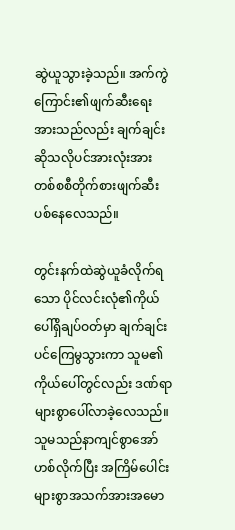ဆွဲယူသွားခဲ့သည်။ အက်ကွဲကြောင်း၏ဖျက်ဆီးရေးအားသည်လည်း ချက်ချင်းဆိုသလိုပင်အားလုံးအား တစ်စစီတိုက်စားဖျက်ဆီးပစ်နေလေသည်။

တွင်းနက်ထဲဆွဲယူခံလိုက်ရသော ပိုင်လင်းလုံ၏ကိုယ်ပေါ်ရှိချပ်ဝတ်မှာ ချက်ချင်းပင်ကြေမွသွားကာ သူမ၏ကိုယ်ပေါ်တွင်လည်း ဒဏ်ရာများစွာပေါ်လာခဲ့လေသည်။ သူမသည်နာကျင်စွာအော်ဟစ်လိုက်ပြီး အကြိမ်ပေါင်းများစွာအသက်အားအမော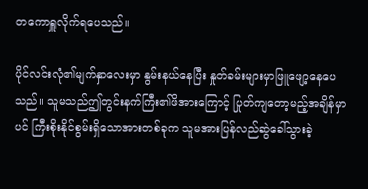တကောရှူလိုက်ရပေသည်။

ပိုင်လင်းလုံ၏မျက်နှာလေးမှာ နွမ်းနယ်နေပြီး နှုတ်ခမ်းများမှာဖြူဖျော့နေပေသည်။ သူမသည်ဤတွင်းနက်ကြီး၏ဖိအားကြောင့် ပြုတ်ကျတော့မည့်အချိန်မှာပင် ကြီးစိုးနိုင်စွမ်းရှိသောအားတစ်ခုက သူမအားပြန်လည်ဆွဲခေါ်သွားခဲ့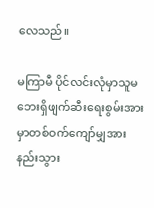လေသည်။

မကြာမီ ပိုင်လင်းလုံမှာသူမဘေးရှိဖျက်ဆီးရေးစွမ်းအားမှာတစ်ဝက်ကျော်မျှအားနည်းသွား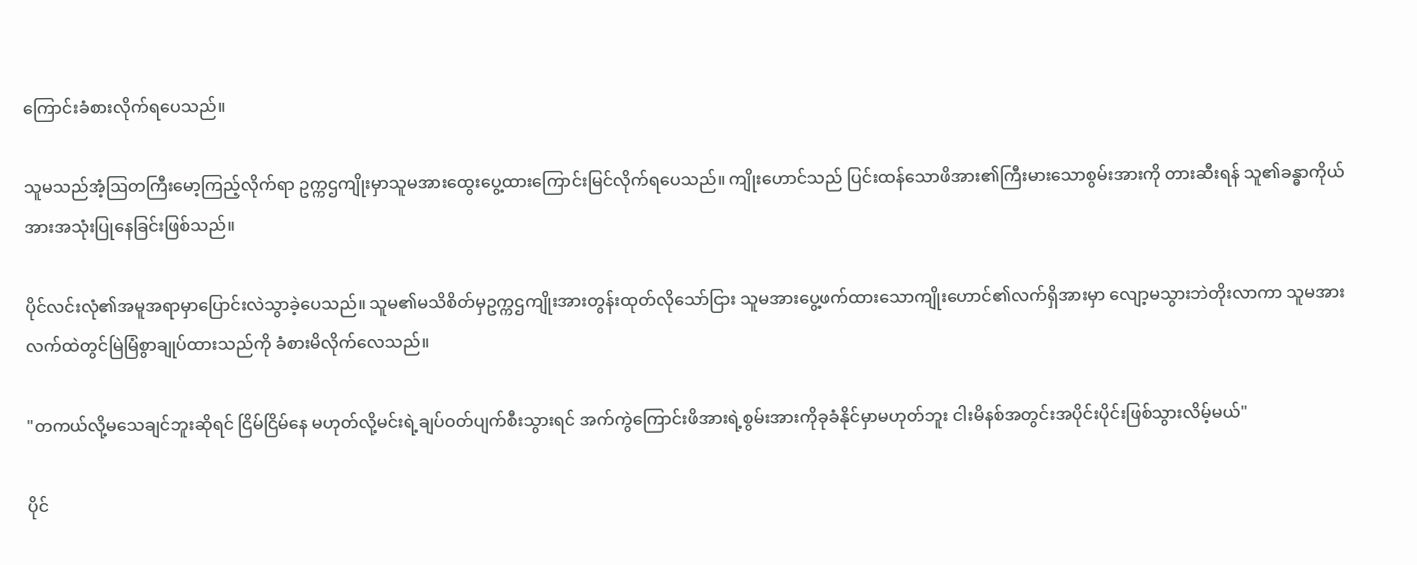ကြောင်းခံစားလိုက်ရပေသည်။

သူမသည်အံ့ဩတကြီးမော့ကြည့်လိုက်ရာ ဥက္ကဌကျိုးမှာသူမအားထွေးပွေ့ထားကြောင်းမြင်လိုက်ရပေသည်။ ကျိုးဟောင်သည် ပြင်းထန်သောဖိအား၏ကြီးမားသောစွမ်းအားကို တားဆီးရန် သူ၏ခန္ဓာကိုယ်အားအသုံးပြုနေခြင်းဖြစ်သည်။

ပိုင်လင်းလုံ၏အမူအရာမှာပြောင်းလဲသွာခဲ့ပေသည်။ သူမ၏မသိစိတ်မှဥက္ကဌကျိုးအားတွန်းထုတ်လိုသော်ငြား သူမအားပွေ့ဖက်ထားသောကျိုးဟောင်၏လက်ရှိအားမှာ လျော့မသွားဘဲတိုးလာကာ သူမအားလက်ထဲတွင်မြဲမြံစွာချုပ်ထားသည်ကို ခံစားမိလိုက်လေသည်။

"တကယ်လို့မသေချင်ဘူးဆိုရင် ငြိမ်ငြိမ်နေ မဟုတ်လို့မင်းရဲ့ချပ်ဝတ်ပျက်စီးသွားရင် အက်ကွဲကြောင်းဖိအားရဲ့စွမ်းအားကိုခုခံနိုင်မှာမဟုတ်ဘူး ငါးမိနစ်အတွင်းအပိုင်းပိုင်းဖြစ်သွားလိမ့်မယ်"

ပိုင်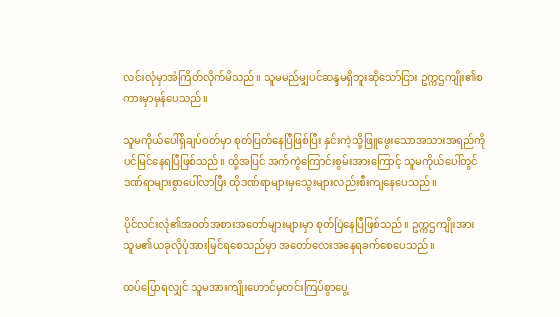လင်းလုံမှာအံကြိတ်လိုက်မိသည်။ သူမမည်မျှပင်ဆန္ဒမရှိဘူး‌ဆိုသော်ငြား ဥက္ကဌကျိုး၏စကားမှာမှန်ပေသည်။

သူမကိုယ်ပေါ်ရှိချပ်ဝတ်မှာ စုတ်ပြတ်နေပြီဖြစ်ပြီး နှင်းကဲ့သို့ဖြူဖွေးသောအသားအရည်ကိုပင်မြင်နေရပြီဖြစ်သည်။ ထို့အပြင် အက်ကွဲကြောင်းစွမ်းအားကြောင့် သူမကိုယ်ပေါ်တွင်ဒဏ်ရာများစွာပေါ်လာပြီး ထိုဒဏ်ရာများမှသွေးများလည်းစီးကျနေပေသည်။

ပိုင်လင်းလုံ၏အဝတ်အစားအတော်များများမှာ စုတ်ပြဲနေပြီဖြစ်သည်။ ဥက္ကဌကျိုးအား သူမ၏ယခုလိုပုံအားမြင်ရစေသည်မှာ အတော်လေးအနေရခက်စေပေသည်။

ထပ်ပြောရလျှင် သူမအားကျိုးဟောင်မှတင်းကြပ်စွာပွေ့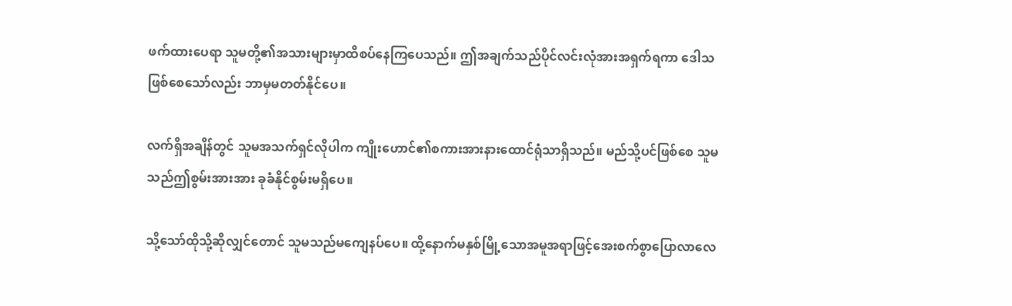ဖက်ထားပေရာ သူမတို့၏အသားများမှာထိစပ်နေကြပေသည်။ ဤအချက်သည်ပိုင်လင်းလုံအားအရှက်ရကာ ဒေါသဖြစ်စေသော်လည်း ဘာမှမတတ်နိုင်ပေ။

လက်ရှိအချိန်တွင် သူမအသက်ရှင်လိုပါက ကျိုးဟောင်၏စကားအားနားထောင်ရုံသာရှိသည်။ မည်သို့ပင်ဖြစ်စေ သူမသည်ဤစွမ်းအားအား ခုခံနိုင်စွမ်းမရှိပေ။

သို့သော်ထိုသို့ဆိုလျှင်တောင် သူမသည်မကျေနပ်ပေ။ ထို့နောက်မနှစ်မြို့သောအမူအရာဖြင့်အေးစက်စွာပြောလာလေ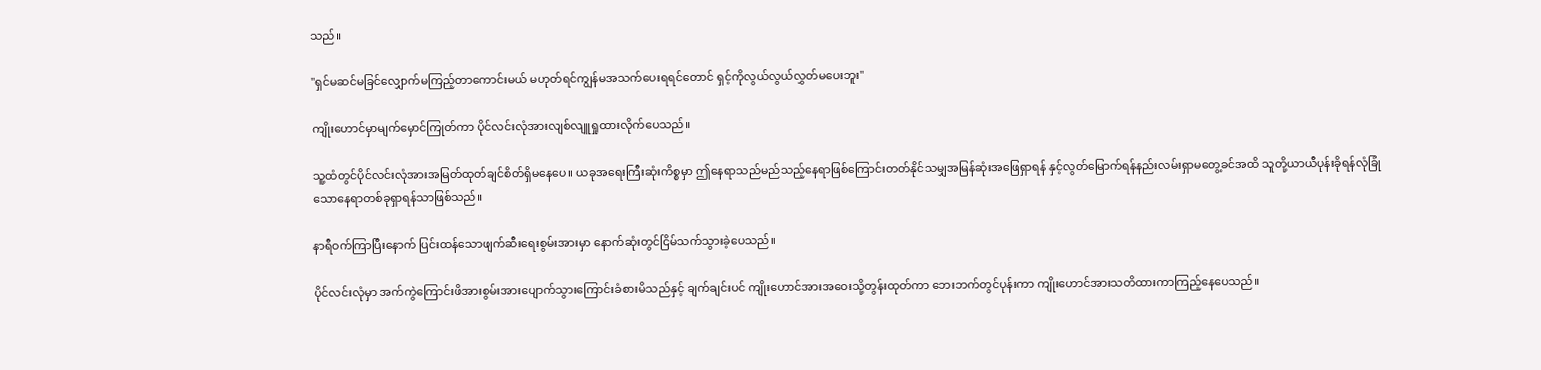သည်။

"ရှင်မဆင်မခြင်လျှောက်မကြည့်တာကောင်းမယ် မဟုတ်ရင်ကျွန်မအသက်ပေးရရင်တောင် ရှင့်ကိုလွယ်လွယ်လွှတ်မပေးဘူး"

ကျိုးဟောင်မှာမျက်မှောင်ကြုတ်ကာ ပိုင်လင်းလုံအားလျစ်လျူရှုထားလိုက်ပေသည်။

သူ့ထံတွင်ပိုင်လင်းလုံအားအမြတ်ထုတ်ချင်စိတ်ရှိမနေပေ။ ယခုအရေးကြီးဆုံးကိစ္စမှာ ဤနေရာသည်မည်သည့်နေရာဖြစ်ကြောင်းတတ်နိုင်သမျှအမြန်ဆုံးအဖြေရှာရန် နှင့်လွတ်မြောက်ရန်နည်းလမ်းရှာမတွေ့ခင်အထိ သူတို့ယာယီပုန်းခိုရန်လုံခြုံသောနေရာတစ်ခုရှာရန်သာဖြစ်သည်။

နာရီဝက်ကြာပြီးနောက် ပြင်းထန်သောဖျက်ဆီးရေးစွမ်းအားမှာ နောက်ဆုံးတွင်ငြိမ်သက်သွားခဲ့ပေသည်။

ပိုင်လင်းလုံမှာ အက်ကွဲကြောင်းဖိအားစွမ်းအားပျောက်သွားကြောင်းခံစားမိသည်နှင့် ချက်ချင်းပင် ကျိုးဟောင်အားအဝေးသို့တွန်းထုတ်ကာ ဘေးဘက်တွင်ပုန်းကာ ကျိုးဟောင်အားသတိထားကာကြည့်နေပေသည်။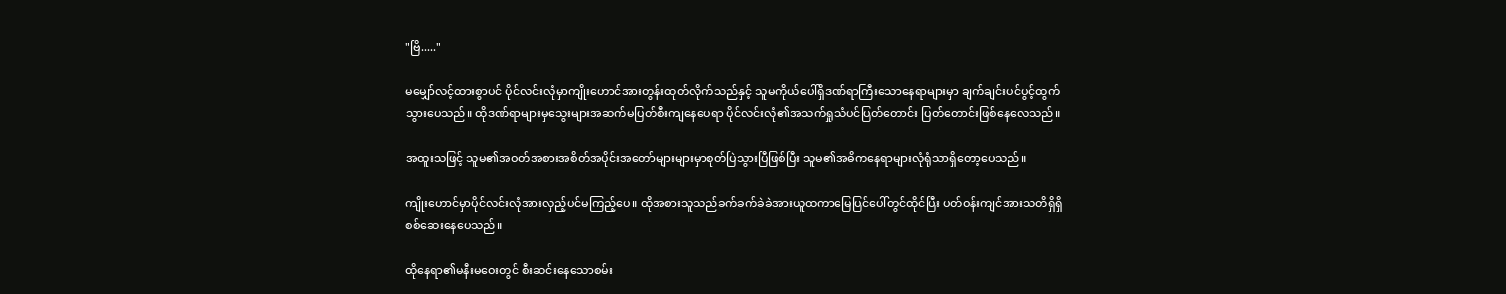"ဗြိ....."

မမျှော်လင့်ထားစွာပင် ပိုင်လင်းလုံမှာကျိုးဟောင်အားတွန်းထုတ်လိုက်သည်နှင့် သူမကိုယ်ပေါ်ရှိဒဏ်ရာကြီးသောနေရာများမှာ ချက်ချင်းပင်ပွင့်ထွက်သွားပေသည်။ ထိုဒဏ်ရာများမှသွေးများအဆက်မပြတ်စီးကျနေပေရာ ပိုင်လင်းလုံ၏အသက်ရှုသံပင်ပြတ်တောင်း ပြတ်တောင်းဖြစ်နေလေသည်။

အထူးသဖြင့် သူမ၏အဝတ်အစားအစိတ်အပိုင်းအတော်များများမှာစုတ်ပြဲသွားပြီဖြစ်ပြီး သူမ၏အဓိကနေရာများလုံရုံသာရှိတော့ပေသည်။

ကျိုးဟောင်မှာပိုင်လင်းလုံအားလှည့်ပင်မကြည့်ပေ။ ထိုအစားသူသည်ခက်ခက်ခဲခဲအားယူထကာမြေပြင်ပေါ်တွင်ထိုင်ပြီး ပတ်ဝန်းကျင်အားသတိရှိရှိစစ်ဆေးနေပေသည်။

ထိုနေရာ၏မနီးမဝေးတွင် စီးဆင်းနေသောစမ်း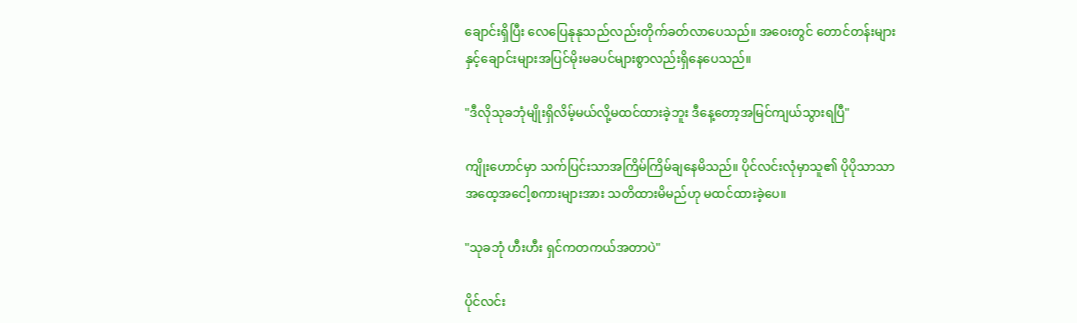ချောင်းရှိပြီး လေပြေနုနုသည်လည်းတိုက်ခတ်လာပေသည်။ အဝေးတွင် တောင်တန်းများနှင့်ချောင်းများအပြင်မိုးမခပင်များစွာလည်းရှိနေပေသည်။

"ဒီလိုသုခဘုံမျိုးရှိလိမ့်မယ်လို့မထင်ထားခဲ့ဘူး ဒီနေ့တော့အမြင်ကျယ်သွားရပြီ"

ကျိုးဟောင်မှာ သက်ပြင်းသာအကြိမ်ကြိမ်ချနေမိသည်။ ပိုင်လင်းလုံမှာသူ၏ ပိုပိုသာသာအထေ့အငေါ့စကားများအား သတိထားမိမည်ဟု မထင်ထားခဲ့ပေ။

"သုခဘုံ ဟီးဟီး ရှင်ကတကယ်အတာပဲ"

ပိုင်လင်း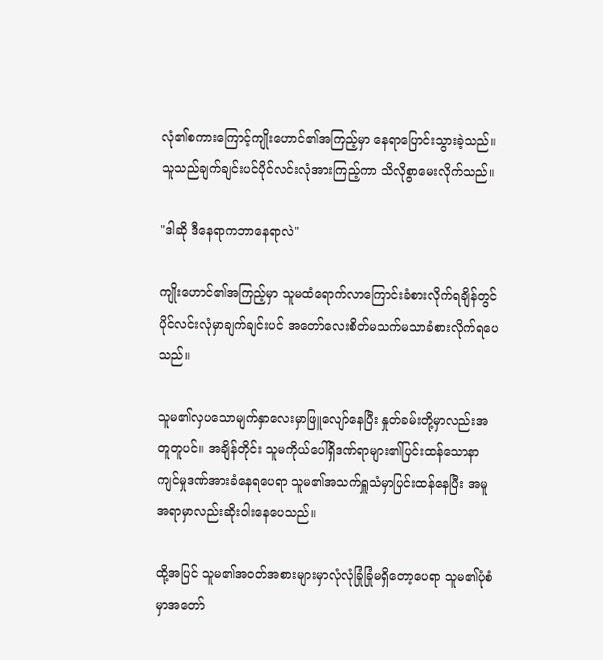လုံ၏စကားကြောင့်ကျိုးဟောင်၏အကြည့်မှာ နေရာပြောင်းသွားခဲ့သည်။ သူသည်ချက်ချင်းပင်ပိုင်လင်းလုံအားကြည့်ကာ သိလိုစွာမေးလိုက်သည်။

"ဒါဆို ဒီနေရာကဘာနေရာလဲ"

ကျိုးဟောင်၏အကြည့်မှာ သူမထံရောက်လာကြောင်းခံစားလိုက်ရချိန်တွင် ပိုင်လင်းလုံမှာချက်ချင်းပင် အတော်လေးစိတ်မသက်မသာခံစားလိုက်ရပေသည်။

သူမ၏လှပသောမျက်နှာလေးမှာဖြူလျော်နေပြီး နှုတ်ခမ်းတို့မှာလည်းအတူတူပင်။ အချိန်တိုင်း သူမကိုယ်ပေါ်ရှိဒဏ်ရာများ၏ပြင်းထန်သောနာကျင်မှုဒဏ်အားခံနေရပေရာ သူမ၏အသက်ရှူသံမှာပြင်းထန်နေပြီး အမူအရာမှာလည်းဆိုးဝါးနေပေသည်။

ထို့အပြင် သူမ၏အဝတ်အစားများမှာလုံလုံခြုံခြုံမရှိတော့ပေရာ သူမ၏ပုံစံမှာအတော်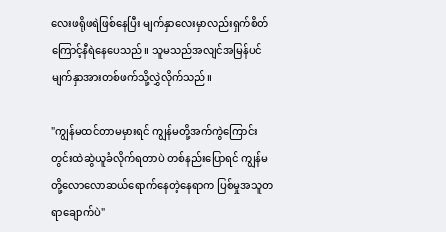လေးဖရိုဖရဲဖြစ်နေပြီး မျက်နှာလေးမှာလည်းရှက်စိတ်ကြောင့်နီရဲနေပေသည်။ သူမသည်အလျင်အမြန်ပင် မျက်နှာအားတစ်ဖက်သို့လွှဲလိုက်သည်။

"ကျွန်မထင်တာမမှားရင် ကျွန်မတို့အက်ကွဲကြောင်းတွင်းထဲဆွဲယူခံလိုက်ရတာပဲ တစ်နည်းပြောရင် ကျွန်မတို့လောလောဆယ်ရောက်နေတဲ့နေရာက ပြစ်မှုအသူတရာချောက်ပဲ"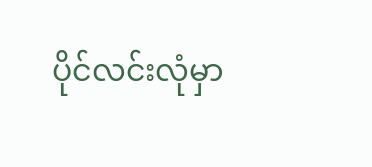ပိုင်လင်းလုံမှာ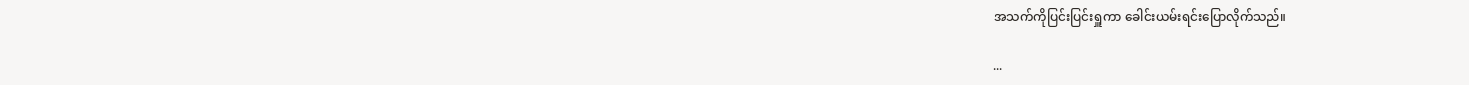အသက်ကိုပြင်းပြင်းရှူကာ ခေါင်းယမ်းရင်းပြောလိုက်သည်။

...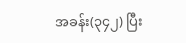အခန်း(၃၄၂) ပြီး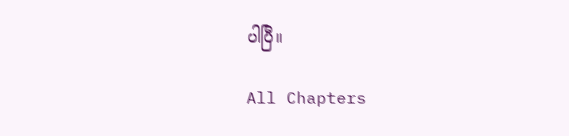ပါပြီ။

All Chapters